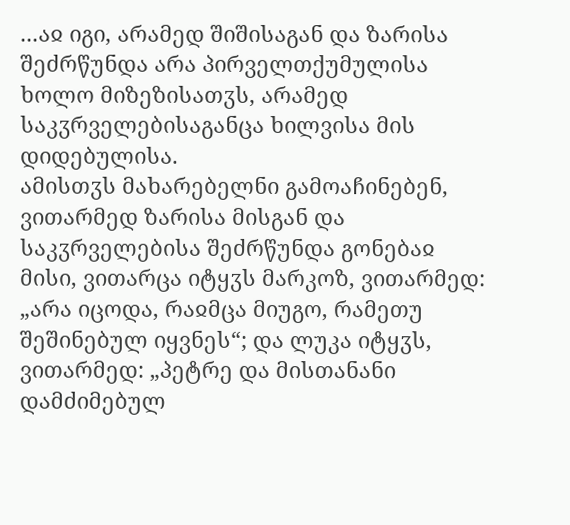...აჲ იგი, არამედ შიშისაგან და ზარისა შეძრწუნდა არა პირველთქუმულისა ხოლო მიზეზისათჳს, არამედ საკჳრველებისაგანცა ხილვისა მის დიდებულისა.
ამისთჳს მახარებელნი გამოაჩინებენ, ვითარმედ ზარისა მისგან და საკჳრველებისა შეძრწუნდა გონებაჲ მისი, ვითარცა იტყჳს მარკოზ, ვითარმედ: „არა იცოდა, რაჲმცა მიუგო, რამეთუ შეშინებულ იყვნეს“; და ლუკა იტყჳს, ვითარმედ: „პეტრე და მისთანანი დამძიმებულ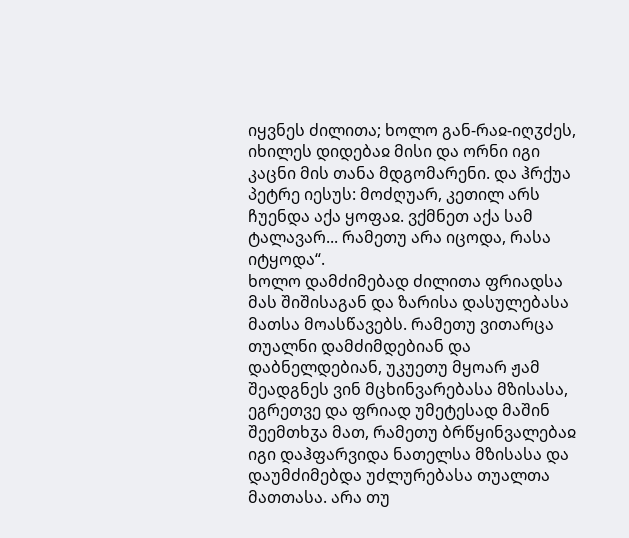იყვნეს ძილითა; ხოლო გან-რაჲ-იღჳძეს, იხილეს დიდებაჲ მისი და ორნი იგი კაცნი მის თანა მდგომარენი. და ჰრქუა პეტრე იესუს: მოძღუარ, კეთილ არს ჩუენდა აქა ყოფაჲ. ვქმნეთ აქა სამ ტალავარ... რამეთუ არა იცოდა, რასა იტყოდა“.
ხოლო დამძიმებად ძილითა ფრიადსა მას შიშისაგან და ზარისა დასულებასა მათსა მოასწავებს. რამეთუ ვითარცა თუალნი დამძიმდებიან და დაბნელდებიან, უკუეთუ მყოარ ჟამ შეადგნეს ვინ მცხინვარებასა მზისასა, ეგრეთვე და ფრიად უმეტესად მაშინ შეემთხჳა მათ, რამეთუ ბრწყინვალებაჲ იგი დაჰფარვიდა ნათელსა მზისასა და დაუმძიმებდა უძლურებასა თუალთა მათთასა. არა თუ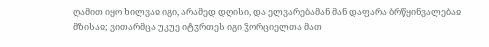ღამით იყო ხილვაჲ იგი, არამედ დღისი, და ელვარებამან მან დაფარა ბრწყინვალებაჲ მზისაჲ; ვითარმცა უკუე იტჳრთეს იგი ჴორციელთა მათ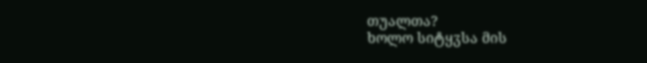თუალთა?
ხოლო სიტყჳსა მის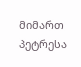მიმართ პეტრესა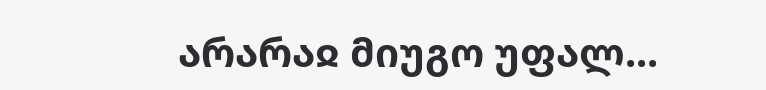არარაჲ მიუგო უფალ...